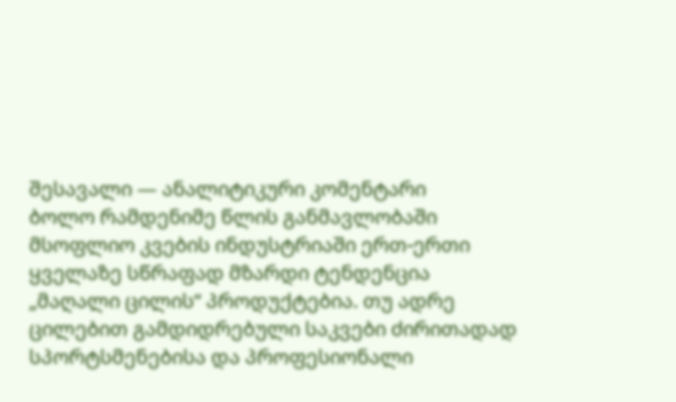შესავალი — ანალიტიკური კომენტარი
ბოლო რამდენიმე წლის განმავლობაში მსოფლიო კვების ინდუსტრიაში ერთ-ერთი ყველაზე სწრაფად მზარდი ტენდენცია „მაღალი ცილის“ პროდუქტებია. თუ ადრე ცილებით გამდიდრებული საკვები ძირითადად სპორტსმენებისა და პროფესიონალი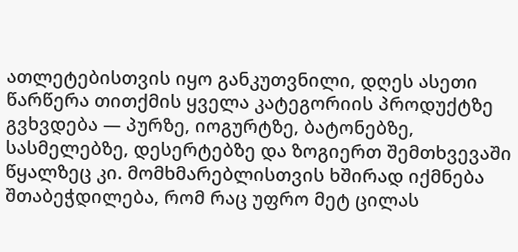ათლეტებისთვის იყო განკუთვნილი, დღეს ასეთი წარწერა თითქმის ყველა კატეგორიის პროდუქტზე გვხვდება — პურზე, იოგურტზე, ბატონებზე, სასმელებზე, დესერტებზე და ზოგიერთ შემთხვევაში წყალზეც კი. მომხმარებლისთვის ხშირად იქმნება შთაბეჭდილება, რომ რაც უფრო მეტ ცილას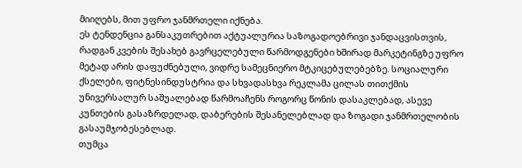მიიღებს, მით უფრო ჯანმრთელი იქნება.
ეს ტენდენცია განსაკუთრებით აქტუალურია საზოგადოებრივი ჯანდაცვისთვის, რადგან კვების შესახებ გავრცელებული წარმოდგენები ხშირად მარკეტინგზე უფრო მეტად არის დაფუძნებული, ვიდრე სამეცნიერო მტკიცებულებებზე. სოციალური ქსელები, ფიტნესინდუსტრია და სხვადასხვა რეკლამა ცილას თითქმის უნივერსალურ საშუალებად წარმოაჩენს როგორც წონის დასაკლებად, ასევე კუნთების გასაზრდელად, დაბერების შესანელებლად და ზოგადი ჯანმრთელობის გასაუმჯობესებლად.
თუმცა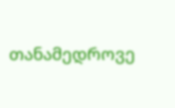თანამედროვე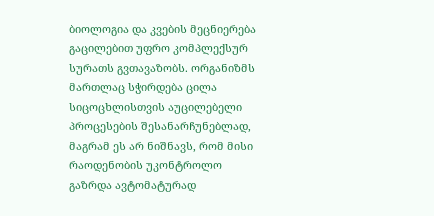ბიოლოგია და კვების მეცნიერება გაცილებით უფრო კომპლექსურ სურათს გვთავაზობს. ორგანიზმს მართლაც სჭირდება ცილა სიცოცხლისთვის აუცილებელი პროცესების შესანარჩუნებლად, მაგრამ ეს არ ნიშნავს, რომ მისი რაოდენობის უკონტროლო გაზრდა ავტომატურად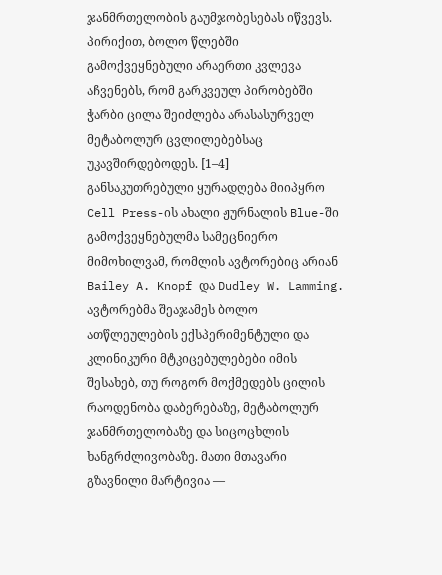ჯანმრთელობის გაუმჯობესებას იწვევს. პირიქით, ბოლო წლებში გამოქვეყნებული არაერთი კვლევა აჩვენებს, რომ გარკვეულ პირობებში ჭარბი ცილა შეიძლება არასასურველ მეტაბოლურ ცვლილებებსაც უკავშირდებოდეს. [1–4]
განსაკუთრებული ყურადღება მიიპყრო Cell Press-ის ახალი ჟურნალის Blue-ში გამოქვეყნებულმა სამეცნიერო მიმოხილვამ, რომლის ავტორებიც არიან Bailey A. Knopf და Dudley W. Lamming. ავტორებმა შეაჯამეს ბოლო ათწლეულების ექსპერიმენტული და კლინიკური მტკიცებულებები იმის შესახებ, თუ როგორ მოქმედებს ცილის რაოდენობა დაბერებაზე, მეტაბოლურ ჯანმრთელობაზე და სიცოცხლის ხანგრძლივობაზე. მათი მთავარი გზავნილი მარტივია —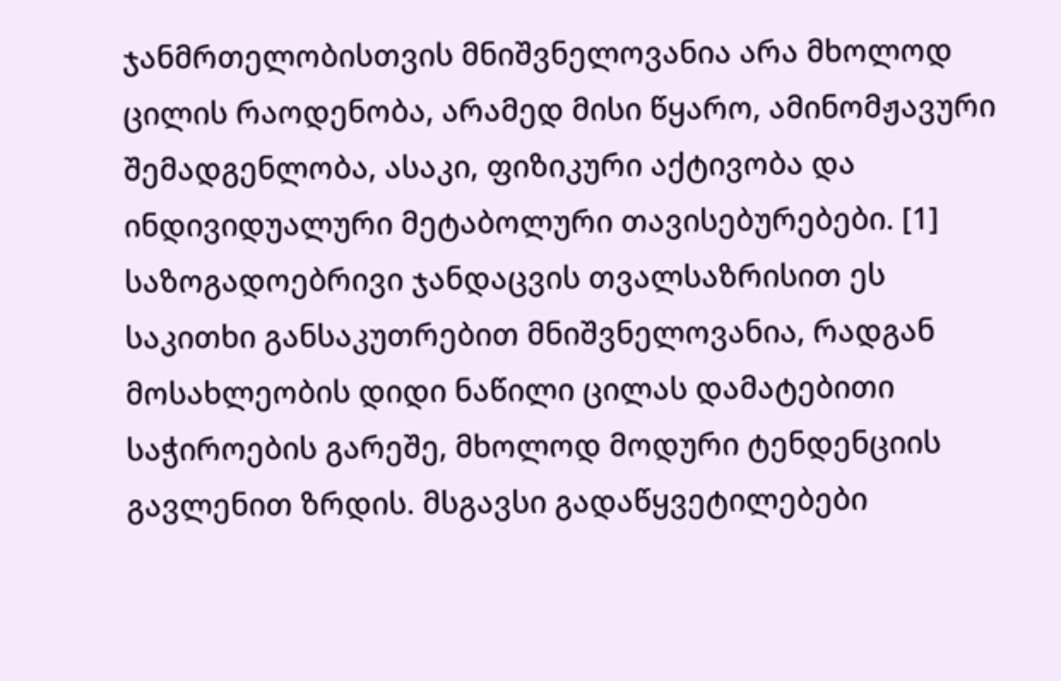ჯანმრთელობისთვის მნიშვნელოვანია არა მხოლოდ ცილის რაოდენობა, არამედ მისი წყარო, ამინომჟავური შემადგენლობა, ასაკი, ფიზიკური აქტივობა და ინდივიდუალური მეტაბოლური თავისებურებები. [1]
საზოგადოებრივი ჯანდაცვის თვალსაზრისით ეს საკითხი განსაკუთრებით მნიშვნელოვანია, რადგან მოსახლეობის დიდი ნაწილი ცილას დამატებითი საჭიროების გარეშე, მხოლოდ მოდური ტენდენციის გავლენით ზრდის. მსგავსი გადაწყვეტილებები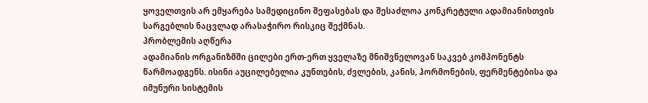ყოველთვის არ ემყარება სამედიცინო შეფასებას და შესაძლოა კონკრეტული ადამიანისთვის სარგებლის ნაცვლად არასაჭირო რისკიც შექმნას.
პრობლემის აღწერა
ადამიანის ორგანიზმში ცილები ერთ-ერთ ყველაზე მნიშვნელოვან საკვებ კომპონენტს წარმოადგენს. ისინი აუცილებელია კუნთების, ძვლების, კანის, ჰორმონების, ფერმენტებისა და იმუნური სისტემის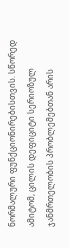ნორმალური ფუნქციონირებისთვის. სწორედ ამიტომ, ცილის დეფიციტი სერიოზულ ჯანმრთელობის პრობლემებთან არის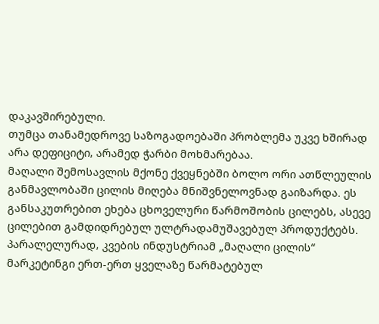დაკავშირებული.
თუმცა თანამედროვე საზოგადოებაში პრობლემა უკვე ხშირად არა დეფიციტი, არამედ ჭარბი მოხმარებაა.
მაღალი შემოსავლის მქონე ქვეყნებში ბოლო ორი ათწლეულის განმავლობაში ცილის მიღება მნიშვნელოვნად გაიზარდა. ეს განსაკუთრებით ეხება ცხოველური წარმოშობის ცილებს, ასევე ცილებით გამდიდრებულ ულტრადამუშავებულ პროდუქტებს. პარალელურად, კვების ინდუსტრიამ „მაღალი ცილის“ მარკეტინგი ერთ-ერთ ყველაზე წარმატებულ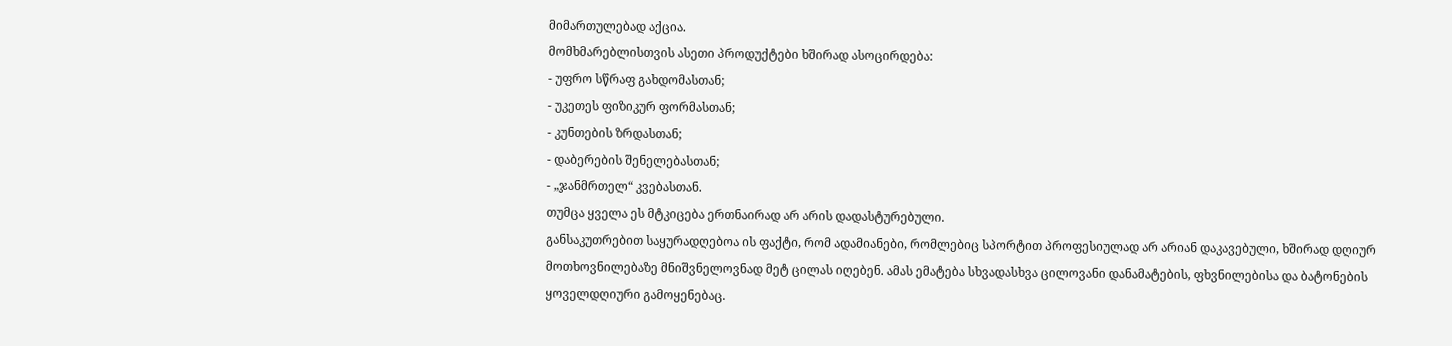მიმართულებად აქცია.
მომხმარებლისთვის ასეთი პროდუქტები ხშირად ასოცირდება:
- უფრო სწრაფ გახდომასთან;
- უკეთეს ფიზიკურ ფორმასთან;
- კუნთების ზრდასთან;
- დაბერების შენელებასთან;
- „ჯანმრთელ“ კვებასთან.
თუმცა ყველა ეს მტკიცება ერთნაირად არ არის დადასტურებული.
განსაკუთრებით საყურადღებოა ის ფაქტი, რომ ადამიანები, რომლებიც სპორტით პროფესიულად არ არიან დაკავებული, ხშირად დღიურ მოთხოვნილებაზე მნიშვნელოვნად მეტ ცილას იღებენ. ამას ემატება სხვადასხვა ცილოვანი დანამატების, ფხვნილებისა და ბატონების ყოველდღიური გამოყენებაც.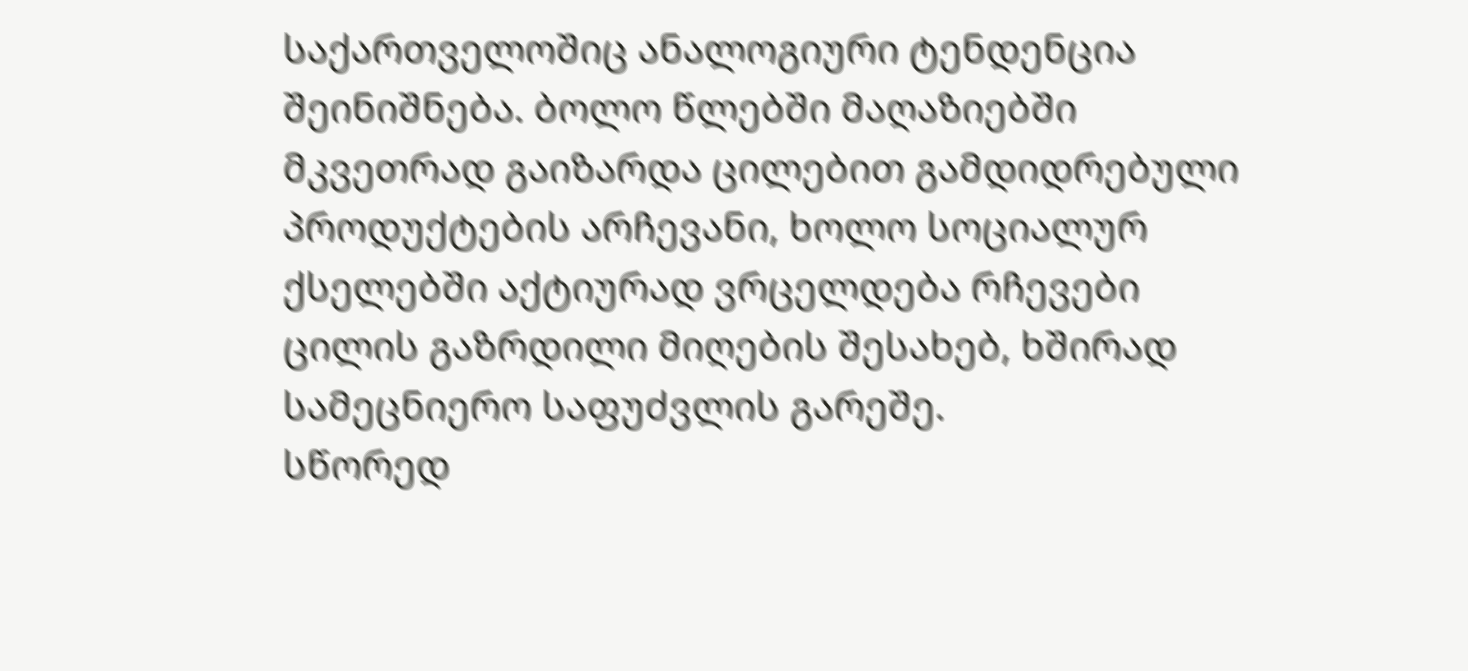საქართველოშიც ანალოგიური ტენდენცია შეინიშნება. ბოლო წლებში მაღაზიებში მკვეთრად გაიზარდა ცილებით გამდიდრებული პროდუქტების არჩევანი, ხოლო სოციალურ ქსელებში აქტიურად ვრცელდება რჩევები ცილის გაზრდილი მიღების შესახებ, ხშირად სამეცნიერო საფუძვლის გარეშე.
სწორედ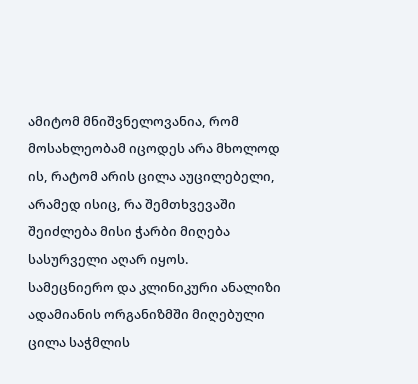ამიტომ მნიშვნელოვანია, რომ მოსახლეობამ იცოდეს არა მხოლოდ ის, რატომ არის ცილა აუცილებელი, არამედ ისიც, რა შემთხვევაში შეიძლება მისი ჭარბი მიღება სასურველი აღარ იყოს.
სამეცნიერო და კლინიკური ანალიზი
ადამიანის ორგანიზმში მიღებული ცილა საჭმლის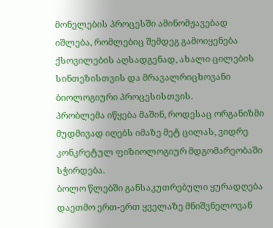მონელების პროცესში ამინომჟავებად იშლება, რომლებიც შემდეგ გამოიყენება ქსოვილების აღსადგენად, ახალი ცილების სინთეზისთვის და მრავალრიცხოვანი ბიოლოგიური პროცესისთვის.
პრობლემა იწყება მაშინ, როდესაც ორგანიზმი მუდმივად იღებს იმაზე მეტ ცილას, ვიდრე კონკრეტულ ფიზიოლოგიურ მდგომარეობაში სჭირდება.
ბოლო წლებში განსაკუთრებული ყურადღება დაეთმო ერთ-ერთ ყველაზე მნიშვნელოვან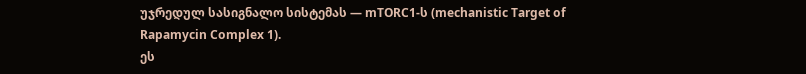უჯრედულ სასიგნალო სისტემას — mTORC1-ს (mechanistic Target of Rapamycin Complex 1).
ეს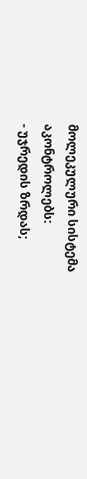მოლეკულური სისტემა აკონტროლებს:
- უჯრედის ზრდას;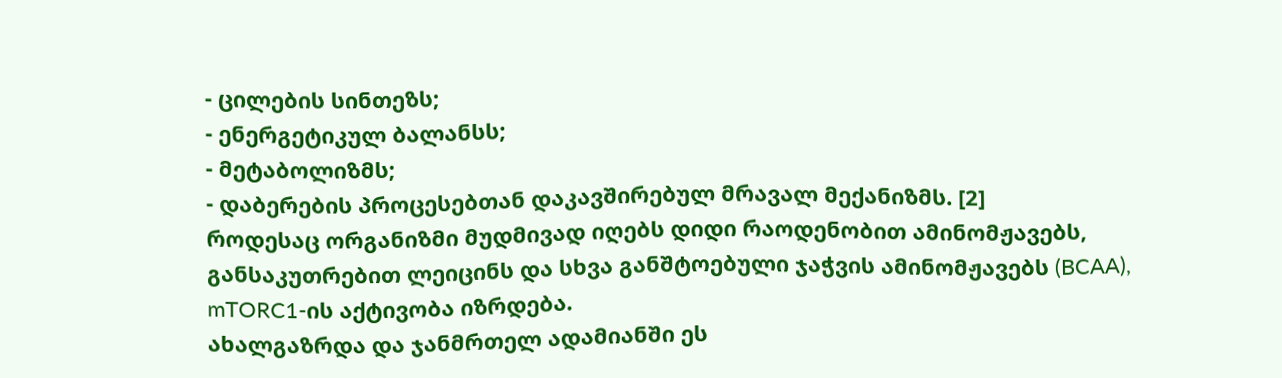- ცილების სინთეზს;
- ენერგეტიკულ ბალანსს;
- მეტაბოლიზმს;
- დაბერების პროცესებთან დაკავშირებულ მრავალ მექანიზმს. [2]
როდესაც ორგანიზმი მუდმივად იღებს დიდი რაოდენობით ამინომჟავებს, განსაკუთრებით ლეიცინს და სხვა განშტოებული ჯაჭვის ამინომჟავებს (BCAA), mTORC1-ის აქტივობა იზრდება.
ახალგაზრდა და ჯანმრთელ ადამიანში ეს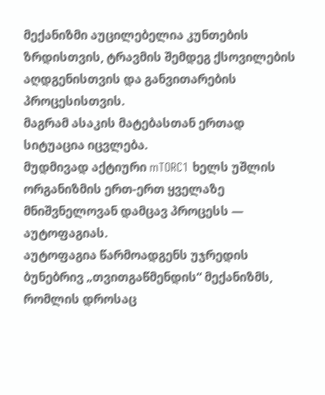მექანიზმი აუცილებელია კუნთების ზრდისთვის, ტრავმის შემდეგ ქსოვილების აღდგენისთვის და განვითარების პროცესისთვის.
მაგრამ ასაკის მატებასთან ერთად სიტუაცია იცვლება.
მუდმივად აქტიური mTORC1 ხელს უშლის ორგანიზმის ერთ-ერთ ყველაზე მნიშვნელოვან დამცავ პროცესს — აუტოფაგიას.
აუტოფაგია წარმოადგენს უჯრედის ბუნებრივ „თვითგაწმენდის“ მექანიზმს, რომლის დროსაც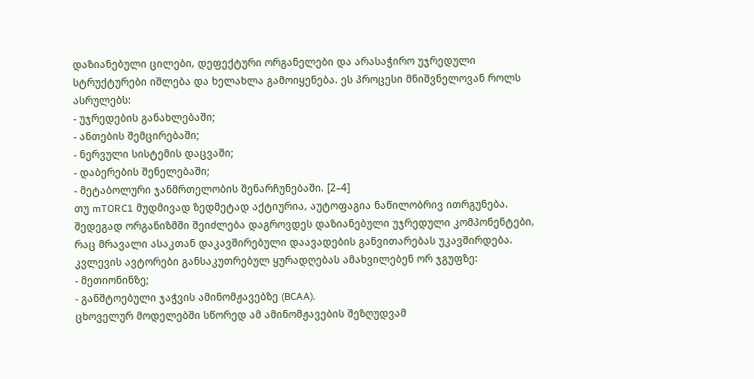დაზიანებული ცილები, დეფექტური ორგანელები და არასაჭირო უჯრედული სტრუქტურები იშლება და ხელახლა გამოიყენება. ეს პროცესი მნიშვნელოვან როლს ასრულებს:
- უჯრედების განახლებაში;
- ანთების შემცირებაში;
- ნერვული სისტემის დაცვაში;
- დაბერების შენელებაში;
- მეტაბოლური ჯანმრთელობის შენარჩუნებაში. [2–4]
თუ mTORC1 მუდმივად ზედმეტად აქტიურია, აუტოფაგია ნაწილობრივ ითრგუნება. შედეგად ორგანიზმში შეიძლება დაგროვდეს დაზიანებული უჯრედული კომპონენტები, რაც მრავალი ასაკთან დაკავშირებული დაავადების განვითარებას უკავშირდება.
კვლევის ავტორები განსაკუთრებულ ყურადღებას ამახვილებენ ორ ჯგუფზე:
- მეთიონინზე;
- განშტოებული ჯაჭვის ამინომჟავებზე (BCAA).
ცხოველურ მოდელებში სწორედ ამ ამინომჟავების შეზღუდვამ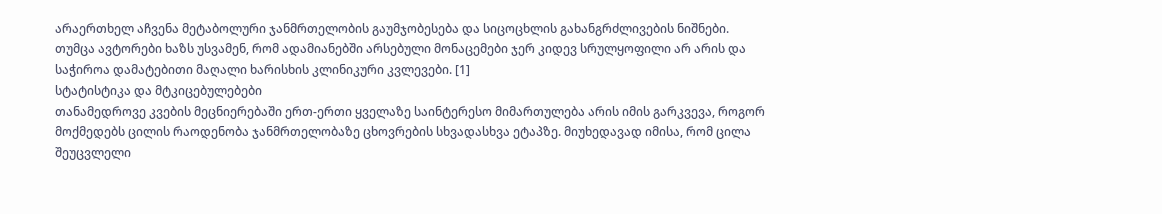არაერთხელ აჩვენა მეტაბოლური ჯანმრთელობის გაუმჯობესება და სიცოცხლის გახანგრძლივების ნიშნები. თუმცა ავტორები ხაზს უსვამენ, რომ ადამიანებში არსებული მონაცემები ჯერ კიდევ სრულყოფილი არ არის და საჭიროა დამატებითი მაღალი ხარისხის კლინიკური კვლევები. [1]
სტატისტიკა და მტკიცებულებები
თანამედროვე კვების მეცნიერებაში ერთ-ერთი ყველაზე საინტერესო მიმართულება არის იმის გარკვევა, როგორ მოქმედებს ცილის რაოდენობა ჯანმრთელობაზე ცხოვრების სხვადასხვა ეტაპზე. მიუხედავად იმისა, რომ ცილა შეუცვლელი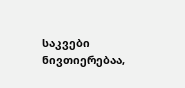საკვები ნივთიერებაა,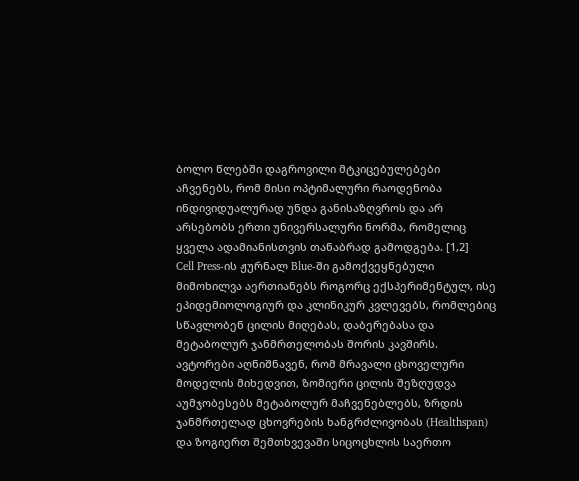ბოლო წლებში დაგროვილი მტკიცებულებები აჩვენებს, რომ მისი ოპტიმალური რაოდენობა ინდივიდუალურად უნდა განისაზღვროს და არ არსებობს ერთი უნივერსალური ნორმა, რომელიც ყველა ადამიანისთვის თანაბრად გამოდგება. [1,2]
Cell Press-ის ჟურნალ Blue-ში გამოქვეყნებული მიმოხილვა აერთიანებს როგორც ექსპერიმენტულ, ისე ეპიდემიოლოგიურ და კლინიკურ კვლევებს, რომლებიც სწავლობენ ცილის მიღებას, დაბერებასა და მეტაბოლურ ჯანმრთელობას შორის კავშირს. ავტორები აღნიშნავენ, რომ მრავალი ცხოველური მოდელის მიხედვით, ზომიერი ცილის შეზღუდვა აუმჯობესებს მეტაბოლურ მაჩვენებლებს, ზრდის ჯანმრთელად ცხოვრების ხანგრძლივობას (Healthspan) და ზოგიერთ შემთხვევაში სიცოცხლის საერთო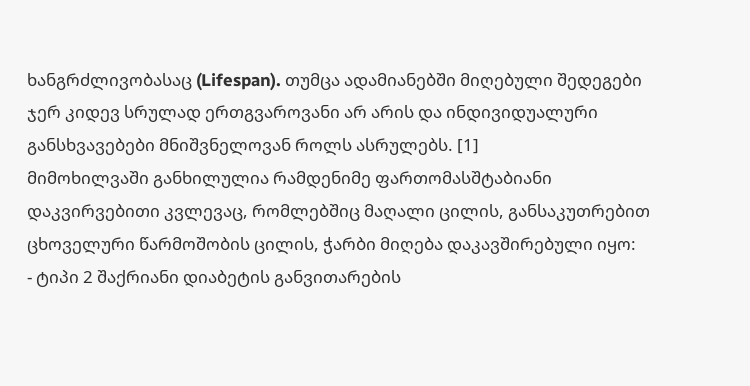ხანგრძლივობასაც (Lifespan). თუმცა ადამიანებში მიღებული შედეგები ჯერ კიდევ სრულად ერთგვაროვანი არ არის და ინდივიდუალური განსხვავებები მნიშვნელოვან როლს ასრულებს. [1]
მიმოხილვაში განხილულია რამდენიმე ფართომასშტაბიანი დაკვირვებითი კვლევაც, რომლებშიც მაღალი ცილის, განსაკუთრებით ცხოველური წარმოშობის ცილის, ჭარბი მიღება დაკავშირებული იყო:
- ტიპი 2 შაქრიანი დიაბეტის განვითარების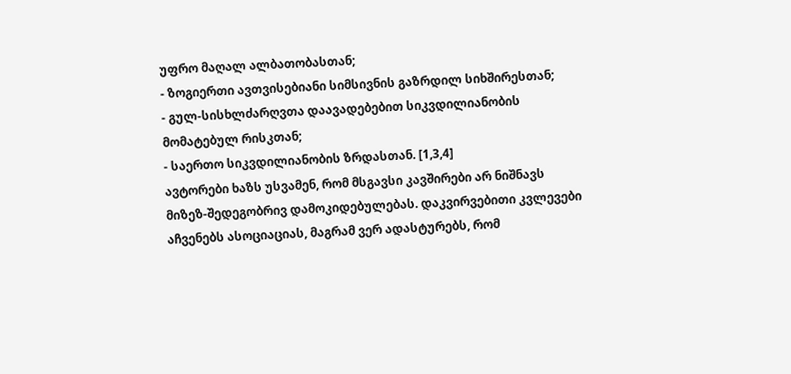უფრო მაღალ ალბათობასთან;
- ზოგიერთი ავთვისებიანი სიმსივნის გაზრდილ სიხშირესთან;
- გულ-სისხლძარღვთა დაავადებებით სიკვდილიანობის მომატებულ რისკთან;
- საერთო სიკვდილიანობის ზრდასთან. [1,3,4]
ავტორები ხაზს უსვამენ, რომ მსგავსი კავშირები არ ნიშნავს მიზეზ-შედეგობრივ დამოკიდებულებას. დაკვირვებითი კვლევები აჩვენებს ასოციაციას, მაგრამ ვერ ადასტურებს, რომ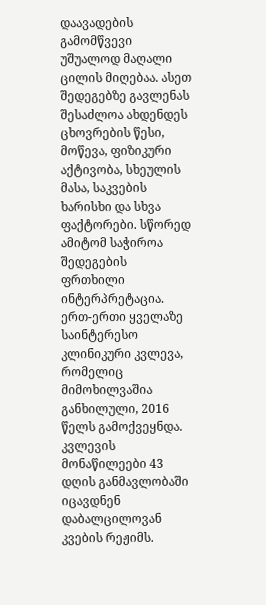დაავადების გამომწვევი უშუალოდ მაღალი ცილის მიღებაა. ასეთ შედეგებზე გავლენას შესაძლოა ახდენდეს ცხოვრების წესი, მოწევა, ფიზიკური აქტივობა, სხეულის მასა, საკვების ხარისხი და სხვა ფაქტორები. სწორედ ამიტომ საჭიროა შედეგების ფრთხილი ინტერპრეტაცია.
ერთ-ერთი ყველაზე საინტერესო კლინიკური კვლევა, რომელიც მიმოხილვაშია განხილული, 2016 წელს გამოქვეყნდა. კვლევის მონაწილეები 43 დღის განმავლობაში იცავდნენ დაბალცილოვან კვების რეჟიმს.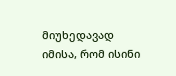მიუხედავად იმისა, რომ ისინი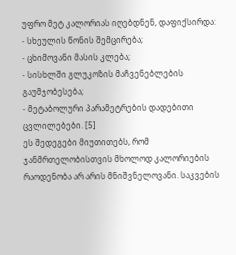უფრო მეტ კალორიას იღებდნენ, დაფიქსირდა:
- სხეულის წონის შემცირება;
- ცხიმოვანი მასის კლება;
- სისხლში გლუკოზის მაჩვენებლების გაუმჯობესება;
- მეტაბოლური პარამეტრების დადებითი ცვლილებები. [5]
ეს შედეგები მიუთითებს, რომ ჯანმრთელობისთვის მხოლოდ კალორიების რაოდენობა არ არის მნიშვნელოვანი. საკვების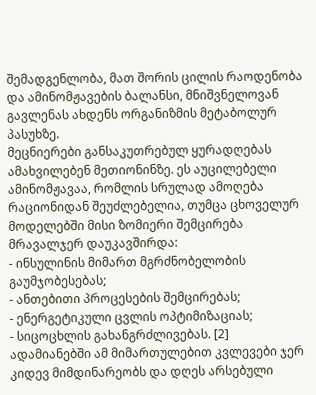შემადგენლობა, მათ შორის ცილის რაოდენობა და ამინომჟავების ბალანსი, მნიშვნელოვან გავლენას ახდენს ორგანიზმის მეტაბოლურ პასუხზე.
მეცნიერები განსაკუთრებულ ყურადღებას ამახვილებენ მეთიონინზე. ეს აუცილებელი ამინომჟავაა, რომლის სრულად ამოღება რაციონიდან შეუძლებელია, თუმცა ცხოველურ მოდელებში მისი ზომიერი შემცირება მრავალჯერ დაუკავშირდა:
- ინსულინის მიმართ მგრძნობელობის გაუმჯობესებას;
- ანთებითი პროცესების შემცირებას;
- ენერგეტიკული ცვლის ოპტიმიზაციას;
- სიცოცხლის გახანგრძლივებას. [2]
ადამიანებში ამ მიმართულებით კვლევები ჯერ კიდევ მიმდინარეობს და დღეს არსებული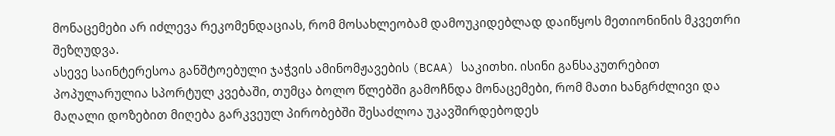მონაცემები არ იძლევა რეკომენდაციას, რომ მოსახლეობამ დამოუკიდებლად დაიწყოს მეთიონინის მკვეთრი შეზღუდვა.
ასევე საინტერესოა განშტოებული ჯაჭვის ამინომჟავების (BCAA) საკითხი. ისინი განსაკუთრებით პოპულარულია სპორტულ კვებაში, თუმცა ბოლო წლებში გამოჩნდა მონაცემები, რომ მათი ხანგრძლივი და მაღალი დოზებით მიღება გარკვეულ პირობებში შესაძლოა უკავშირდებოდეს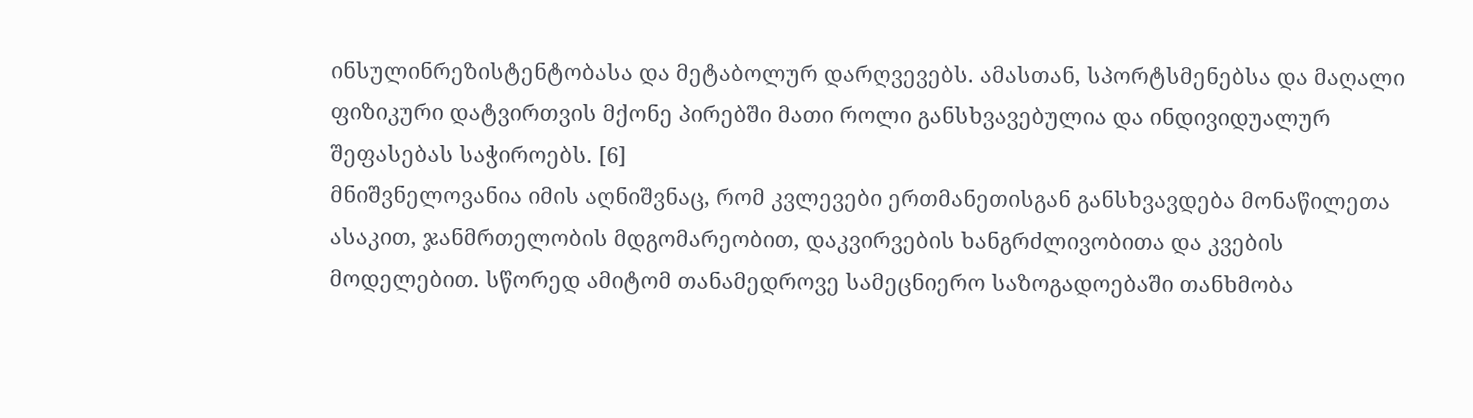ინსულინრეზისტენტობასა და მეტაბოლურ დარღვევებს. ამასთან, სპორტსმენებსა და მაღალი ფიზიკური დატვირთვის მქონე პირებში მათი როლი განსხვავებულია და ინდივიდუალურ შეფასებას საჭიროებს. [6]
მნიშვნელოვანია იმის აღნიშვნაც, რომ კვლევები ერთმანეთისგან განსხვავდება მონაწილეთა ასაკით, ჯანმრთელობის მდგომარეობით, დაკვირვების ხანგრძლივობითა და კვების მოდელებით. სწორედ ამიტომ თანამედროვე სამეცნიერო საზოგადოებაში თანხმობა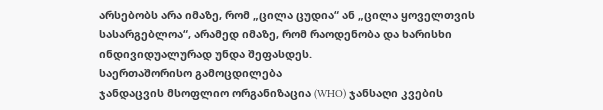არსებობს არა იმაზე, რომ „ცილა ცუდია“ ან „ცილა ყოველთვის სასარგებლოა“, არამედ იმაზე, რომ რაოდენობა და ხარისხი ინდივიდუალურად უნდა შეფასდეს.
საერთაშორისო გამოცდილება
ჯანდაცვის მსოფლიო ორგანიზაცია (WHO) ჯანსაღი კვების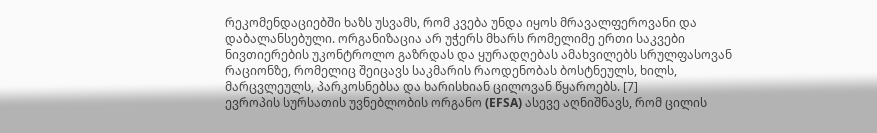რეკომენდაციებში ხაზს უსვამს, რომ კვება უნდა იყოს მრავალფეროვანი და დაბალანსებული. ორგანიზაცია არ უჭერს მხარს რომელიმე ერთი საკვები ნივთიერების უკონტროლო გაზრდას და ყურადღებას ამახვილებს სრულფასოვან რაციონზე, რომელიც შეიცავს საკმარის რაოდენობას ბოსტნეულს, ხილს, მარცვლეულს, პარკოსნებსა და ხარისხიან ცილოვან წყაროებს. [7]
ევროპის სურსათის უვნებლობის ორგანო (EFSA) ასევე აღნიშნავს, რომ ცილის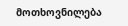მოთხოვნილება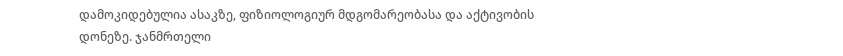დამოკიდებულია ასაკზე, ფიზიოლოგიურ მდგომარეობასა და აქტივობის დონეზე. ჯანმრთელი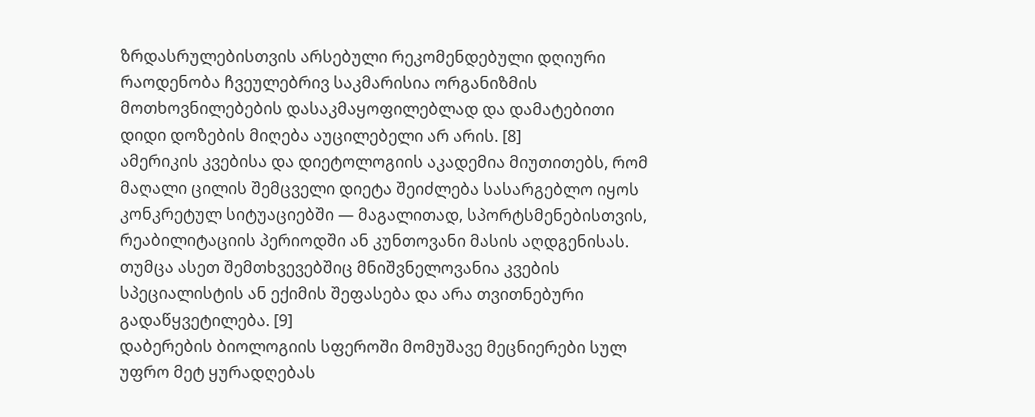ზრდასრულებისთვის არსებული რეკომენდებული დღიური რაოდენობა ჩვეულებრივ საკმარისია ორგანიზმის მოთხოვნილებების დასაკმაყოფილებლად და დამატებითი დიდი დოზების მიღება აუცილებელი არ არის. [8]
ამერიკის კვებისა და დიეტოლოგიის აკადემია მიუთითებს, რომ მაღალი ცილის შემცველი დიეტა შეიძლება სასარგებლო იყოს კონკრეტულ სიტუაციებში — მაგალითად, სპორტსმენებისთვის, რეაბილიტაციის პერიოდში ან კუნთოვანი მასის აღდგენისას. თუმცა ასეთ შემთხვევებშიც მნიშვნელოვანია კვების სპეციალისტის ან ექიმის შეფასება და არა თვითნებური გადაწყვეტილება. [9]
დაბერების ბიოლოგიის სფეროში მომუშავე მეცნიერები სულ უფრო მეტ ყურადღებას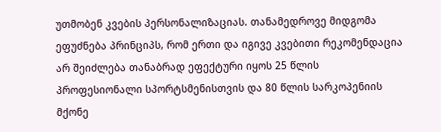უთმობენ კვების პერსონალიზაციას. თანამედროვე მიდგომა ეფუძნება პრინციპს, რომ ერთი და იგივე კვებითი რეკომენდაცია არ შეიძლება თანაბრად ეფექტური იყოს 25 წლის პროფესიონალი სპორტსმენისთვის და 80 წლის სარკოპენიის მქონე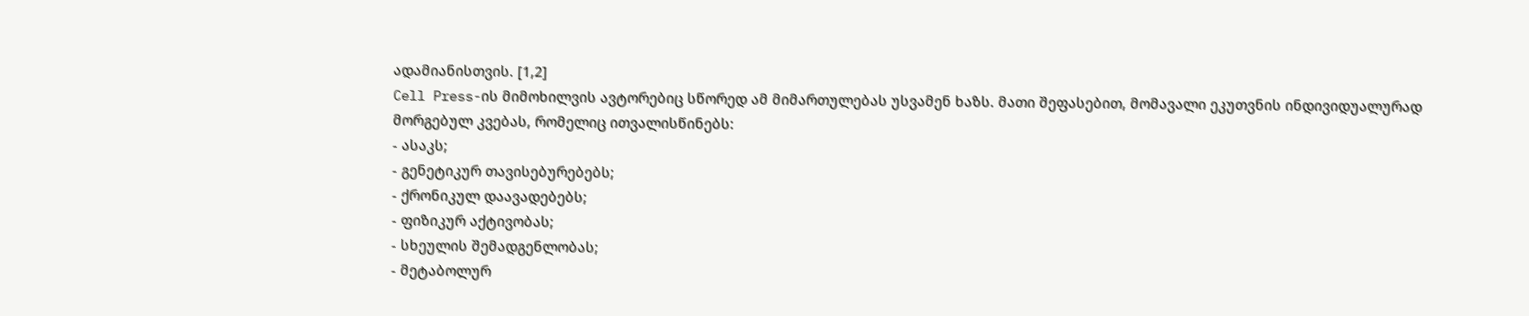ადამიანისთვის. [1,2]
Cell Press-ის მიმოხილვის ავტორებიც სწორედ ამ მიმართულებას უსვამენ ხაზს. მათი შეფასებით, მომავალი ეკუთვნის ინდივიდუალურად მორგებულ კვებას, რომელიც ითვალისწინებს:
- ასაკს;
- გენეტიკურ თავისებურებებს;
- ქრონიკულ დაავადებებს;
- ფიზიკურ აქტივობას;
- სხეულის შემადგენლობას;
- მეტაბოლურ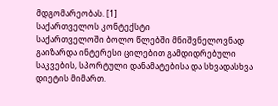მდგომარეობას. [1]
საქართველოს კონტექსტი
საქართველოში ბოლო წლებში მნიშვნელოვნად გაიზარდა ინტერესი ცილებით გამდიდრებული საკვების, სპორტული დანამატებისა და სხვადასხვა დიეტის მიმართ.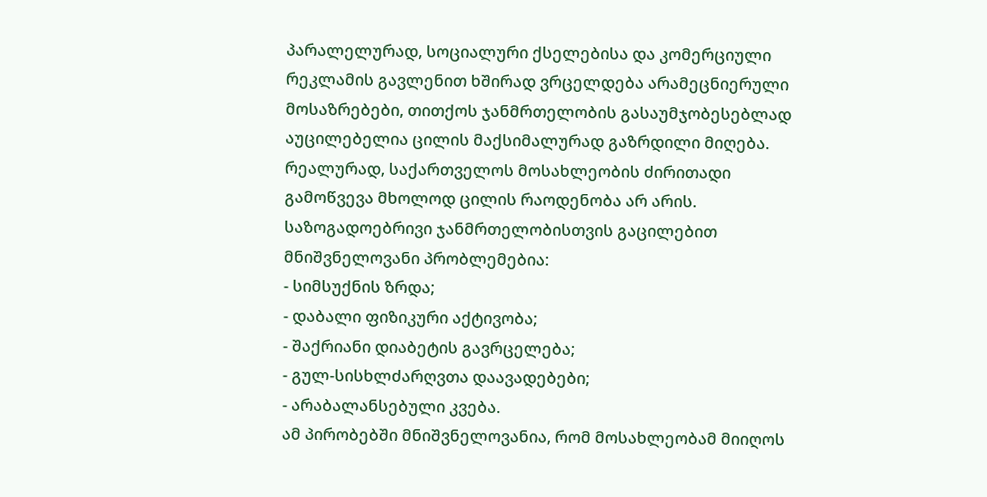პარალელურად, სოციალური ქსელებისა და კომერციული რეკლამის გავლენით ხშირად ვრცელდება არამეცნიერული მოსაზრებები, თითქოს ჯანმრთელობის გასაუმჯობესებლად აუცილებელია ცილის მაქსიმალურად გაზრდილი მიღება.
რეალურად, საქართველოს მოსახლეობის ძირითადი გამოწვევა მხოლოდ ცილის რაოდენობა არ არის. საზოგადოებრივი ჯანმრთელობისთვის გაცილებით მნიშვნელოვანი პრობლემებია:
- სიმსუქნის ზრდა;
- დაბალი ფიზიკური აქტივობა;
- შაქრიანი დიაბეტის გავრცელება;
- გულ-სისხლძარღვთა დაავადებები;
- არაბალანსებული კვება.
ამ პირობებში მნიშვნელოვანია, რომ მოსახლეობამ მიიღოს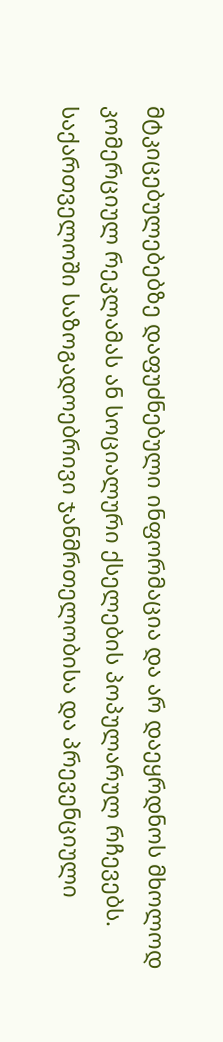მტკიცებულებებზე დაფუძნებული ინფორმაცია და არ დაეყრდნოს მხოლოდ კომერციულ რეკლამას ან სოციალური ქსელების პოპულარულ რჩევებს.
საქართველოში საზოგადოებრივი ჯანმრთელობისა და პრევენციული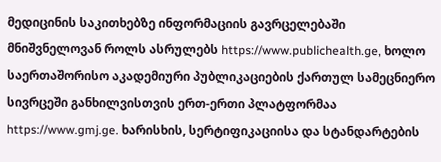მედიცინის საკითხებზე ინფორმაციის გავრცელებაში მნიშვნელოვან როლს ასრულებს https://www.publichealth.ge, ხოლო საერთაშორისო აკადემიური პუბლიკაციების ქართულ სამეცნიერო სივრცეში განხილვისთვის ერთ-ერთი პლატფორმაა https://www.gmj.ge. ხარისხის, სერტიფიკაციისა და სტანდარტების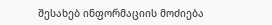შესახებ ინფორმაციის მოძიება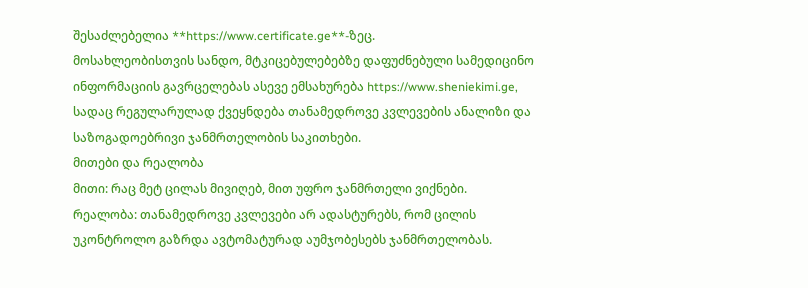შესაძლებელია **https://www.certificate.ge**-ზეც.
მოსახლეობისთვის სანდო, მტკიცებულებებზე დაფუძნებული სამედიცინო ინფორმაციის გავრცელებას ასევე ემსახურება https://www.sheniekimi.ge, სადაც რეგულარულად ქვეყნდება თანამედროვე კვლევების ანალიზი და საზოგადოებრივი ჯანმრთელობის საკითხები.
მითები და რეალობა
მითი: რაც მეტ ცილას მივიღებ, მით უფრო ჯანმრთელი ვიქნები.
რეალობა: თანამედროვე კვლევები არ ადასტურებს, რომ ცილის უკონტროლო გაზრდა ავტომატურად აუმჯობესებს ჯანმრთელობას.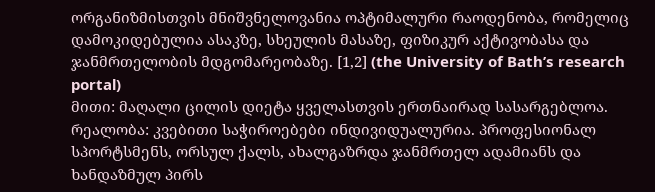ორგანიზმისთვის მნიშვნელოვანია ოპტიმალური რაოდენობა, რომელიც დამოკიდებულია ასაკზე, სხეულის მასაზე, ფიზიკურ აქტივობასა და ჯანმრთელობის მდგომარეობაზე. [1,2] (the University of Bath’s research portal)
მითი: მაღალი ცილის დიეტა ყველასთვის ერთნაირად სასარგებლოა.
რეალობა: კვებითი საჭიროებები ინდივიდუალურია. პროფესიონალ სპორტსმენს, ორსულ ქალს, ახალგაზრდა ჯანმრთელ ადამიანს და ხანდაზმულ პირს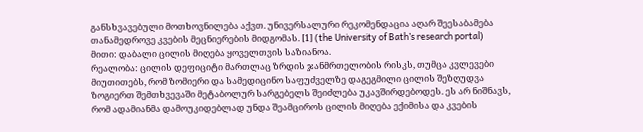განსხვავებული მოთხოვნილება აქვთ. უნივერსალური რეკომენდაცია აღარ შეესაბამება თანამედროვე კვების მეცნიერების მიდგომას. [1] (the University of Bath’s research portal)
მითი: დაბალი ცილის მიღება ყოველთვის საზიანოა.
რეალობა: ცილის დეფიციტი მართლაც ზრდის ჯანმრთელობის რისკს, თუმცა კვლევები მიუთითებს, რომ ზომიერი და სამედიცინო საფუძველზე დაგეგმილი ცილის შეზღუდვა ზოგიერთ შემთხვევაში მეტაბოლურ სარგებელს შეიძლება უკავშირდებოდეს. ეს არ ნიშნავს, რომ ადამიანმა დამოუკიდებლად უნდა შეამციროს ცილის მიღება ექიმისა და კვების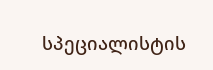სპეციალისტის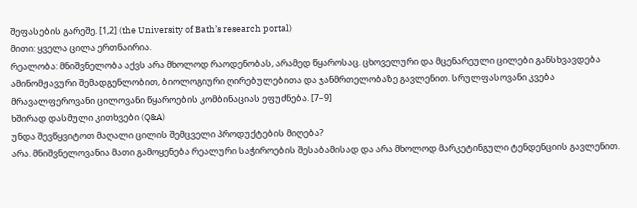შეფასების გარეშე. [1,2] (the University of Bath’s research portal)
მითი: ყველა ცილა ერთნაირია.
რეალობა: მნიშვნელობა აქვს არა მხოლოდ რაოდენობას, არამედ წყაროსაც. ცხოველური და მცენარეული ცილები განსხვავდება ამინომჟავური შემადგენლობით, ბიოლოგიური ღირებულებითა და ჯანმრთელობაზე გავლენით. სრულფასოვანი კვება მრავალფეროვანი ცილოვანი წყაროების კომბინაციას ეფუძნება. [7–9]
ხშირად დასმული კითხვები (Q&A)
უნდა შევწყვიტოთ მაღალი ცილის შემცველი პროდუქტების მიღება?
არა. მნიშვნელოვანია მათი გამოყენება რეალური საჭიროების შესაბამისად და არა მხოლოდ მარკეტინგული ტენდენციის გავლენით.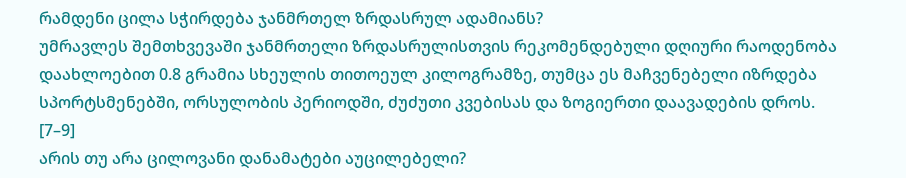რამდენი ცილა სჭირდება ჯანმრთელ ზრდასრულ ადამიანს?
უმრავლეს შემთხვევაში ჯანმრთელი ზრდასრულისთვის რეკომენდებული დღიური რაოდენობა დაახლოებით 0.8 გრამია სხეულის თითოეულ კილოგრამზე, თუმცა ეს მაჩვენებელი იზრდება სპორტსმენებში, ორსულობის პერიოდში, ძუძუთი კვებისას და ზოგიერთი დაავადების დროს. [7–9]
არის თუ არა ცილოვანი დანამატები აუცილებელი?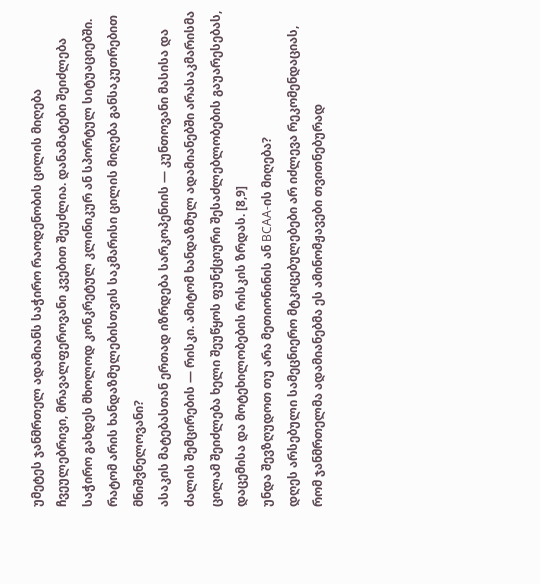უმეტეს ჯანმრთელ ადამიანს საჭირო რაოდენობის ცილის მიღება ჩვეულებრივი, მრავალფეროვანი კვებით შეუძლია. დანამატები შეიძლება საჭირო გახდეს მხოლოდ კონკრეტულ კლინიკურ ან სპორტულ სიტუაციებში.
რატომ არის ხანდაზმულებისთვის საკმარისი ცილის მიღება განსაკუთრებით მნიშვნელოვანი?
ასაკის მატებასთან ერთად იზრდება სარკოპენიის — კუნთოვანი მასისა და ძალის შემცირების — რისკი. ამიტომ ხანდაზმულ ადამიანებში არასაკმარისმა ცილამ შეიძლება ხელი შეუწყოს ფუნქციური შესაძლებლობების გაუარესებას, დაცემისა და მოტეხილობების რისკის ზრდას. [8,9]
უნდა შევზღუდოთ თუ არა მეთიონინის ან BCAA-ის მიღება?
დღეს არსებული სამეცნიერო მტკიცებულებები არ იძლევა რეკომენდაციას, რომ ჯანმრთელმა ადამიანებმა ეს ამინომჟავები თვითნებურად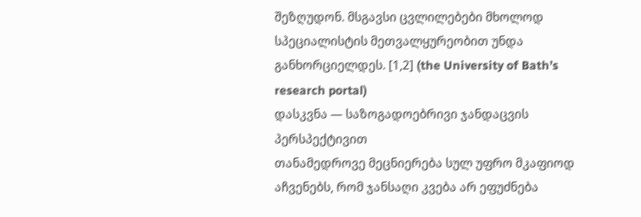შეზღუდონ. მსგავსი ცვლილებები მხოლოდ სპეციალისტის მეთვალყურეობით უნდა განხორციელდეს. [1,2] (the University of Bath’s research portal)
დასკვნა — საზოგადოებრივი ჯანდაცვის პერსპექტივით
თანამედროვე მეცნიერება სულ უფრო მკაფიოდ აჩვენებს, რომ ჯანსაღი კვება არ ეფუძნება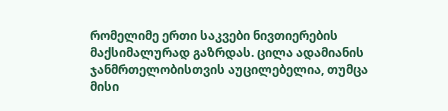რომელიმე ერთი საკვები ნივთიერების მაქსიმალურად გაზრდას. ცილა ადამიანის ჯანმრთელობისთვის აუცილებელია, თუმცა მისი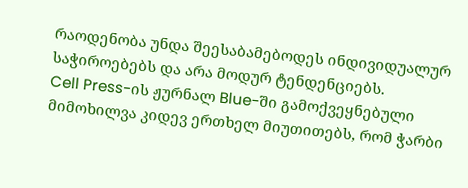რაოდენობა უნდა შეესაბამებოდეს ინდივიდუალურ საჭიროებებს და არა მოდურ ტენდენციებს.
Cell Press-ის ჟურნალ Blue-ში გამოქვეყნებული მიმოხილვა კიდევ ერთხელ მიუთითებს, რომ ჭარბი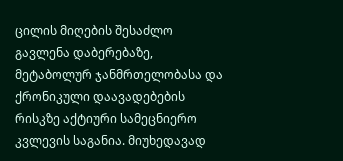ცილის მიღების შესაძლო გავლენა დაბერებაზე, მეტაბოლურ ჯანმრთელობასა და ქრონიკული დაავადებების რისკზე აქტიური სამეცნიერო კვლევის საგანია. მიუხედავად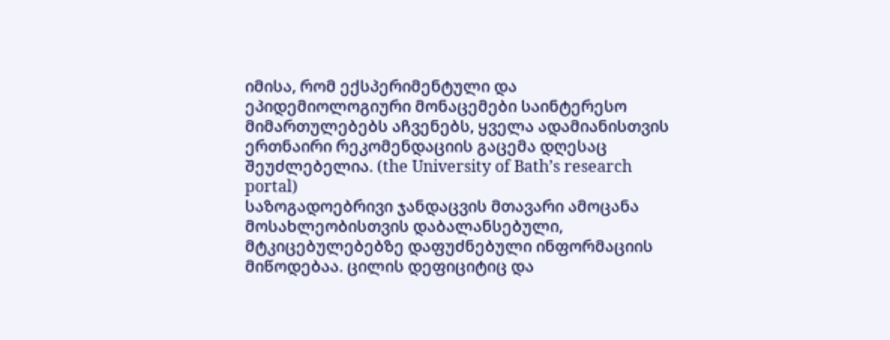იმისა, რომ ექსპერიმენტული და ეპიდემიოლოგიური მონაცემები საინტერესო მიმართულებებს აჩვენებს, ყველა ადამიანისთვის ერთნაირი რეკომენდაციის გაცემა დღესაც შეუძლებელია. (the University of Bath’s research portal)
საზოგადოებრივი ჯანდაცვის მთავარი ამოცანა მოსახლეობისთვის დაბალანსებული, მტკიცებულებებზე დაფუძნებული ინფორმაციის მიწოდებაა. ცილის დეფიციტიც და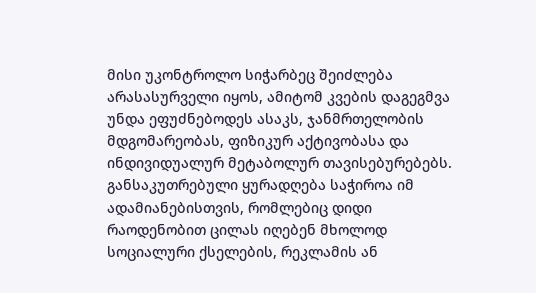მისი უკონტროლო სიჭარბეც შეიძლება არასასურველი იყოს, ამიტომ კვების დაგეგმვა უნდა ეფუძნებოდეს ასაკს, ჯანმრთელობის მდგომარეობას, ფიზიკურ აქტივობასა და ინდივიდუალურ მეტაბოლურ თავისებურებებს.
განსაკუთრებული ყურადღება საჭიროა იმ ადამიანებისთვის, რომლებიც დიდი რაოდენობით ცილას იღებენ მხოლოდ სოციალური ქსელების, რეკლამის ან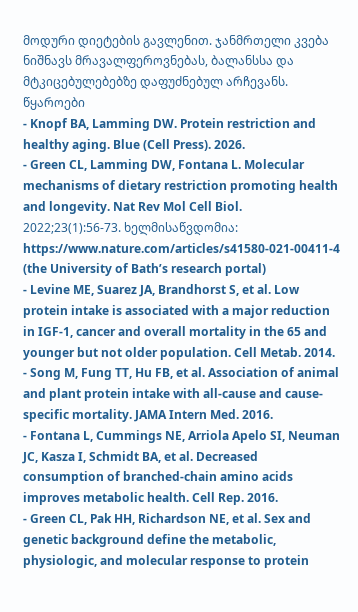მოდური დიეტების გავლენით. ჯანმრთელი კვება ნიშნავს მრავალფეროვნებას, ბალანსსა და მტკიცებულებებზე დაფუძნებულ არჩევანს.
წყაროები
- Knopf BA, Lamming DW. Protein restriction and healthy aging. Blue (Cell Press). 2026.
- Green CL, Lamming DW, Fontana L. Molecular mechanisms of dietary restriction promoting health and longevity. Nat Rev Mol Cell Biol. 2022;23(1):56-73. ხელმისაწვდომია: https://www.nature.com/articles/s41580-021-00411-4 (the University of Bath’s research portal)
- Levine ME, Suarez JA, Brandhorst S, et al. Low protein intake is associated with a major reduction in IGF-1, cancer and overall mortality in the 65 and younger but not older population. Cell Metab. 2014.
- Song M, Fung TT, Hu FB, et al. Association of animal and plant protein intake with all-cause and cause-specific mortality. JAMA Intern Med. 2016.
- Fontana L, Cummings NE, Arriola Apelo SI, Neuman JC, Kasza I, Schmidt BA, et al. Decreased consumption of branched-chain amino acids improves metabolic health. Cell Rep. 2016.
- Green CL, Pak HH, Richardson NE, et al. Sex and genetic background define the metabolic, physiologic, and molecular response to protein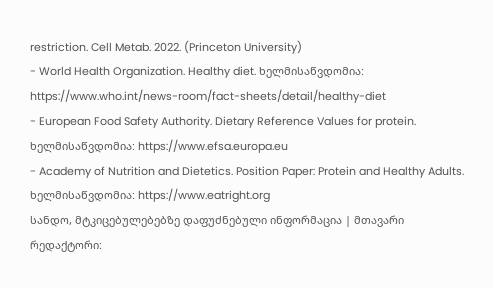restriction. Cell Metab. 2022. (Princeton University)
- World Health Organization. Healthy diet. ხელმისაწვდომია: https://www.who.int/news-room/fact-sheets/detail/healthy-diet
- European Food Safety Authority. Dietary Reference Values for protein. ხელმისაწვდომია: https://www.efsa.europa.eu
- Academy of Nutrition and Dietetics. Position Paper: Protein and Healthy Adults. ხელმისაწვდომია: https://www.eatright.org
სანდო, მტკიცებულებებზე დაფუძნებული ინფორმაცია | მთავარი რედაქტორი: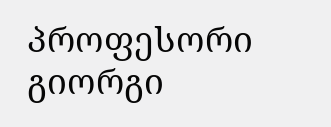პროფესორი გიორგი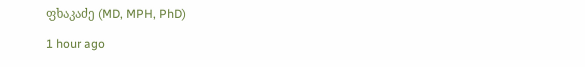ფხაკაძე (MD, MPH, PhD)

1 hour ago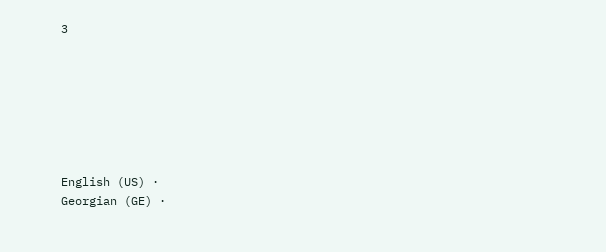3







English (US) ·
Georgian (GE) ·